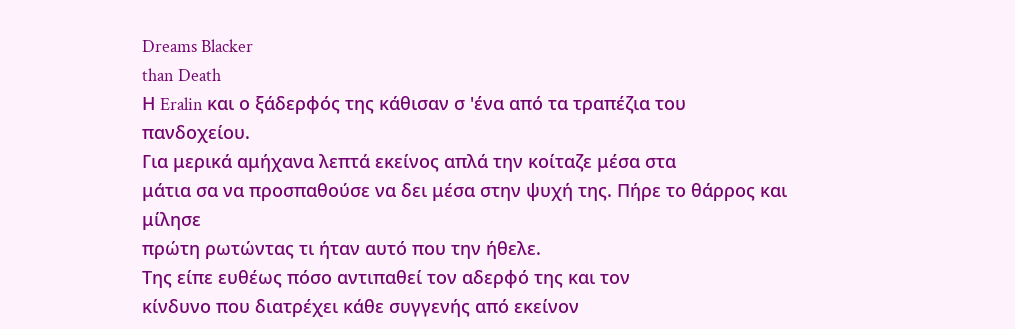Dreams Blacker
than Death
Η Eralin και ο ξάδερφός της κάθισαν σ 'ένα από τα τραπέζια του
πανδοχείου.
Για μερικά αμήχανα λεπτά εκείνος απλά την κοίταζε μέσα στα
μάτια σα να προσπαθούσε να δει μέσα στην ψυχή της. Πήρε το θάρρος και μίλησε
πρώτη ρωτώντας τι ήταν αυτό που την ήθελε.
Της είπε ευθέως πόσο αντιπαθεί τον αδερφό της και τον
κίνδυνο που διατρέχει κάθε συγγενής από εκείνον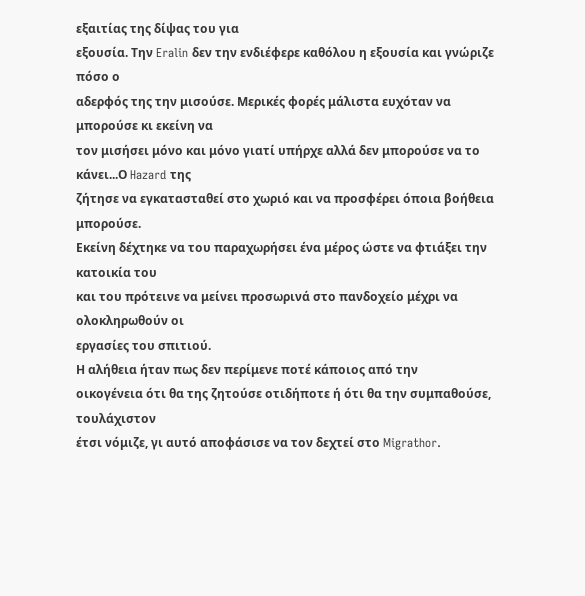εξαιτίας της δίψας του για
εξουσία. Την Eralin δεν την ενδιέφερε καθόλου η εξουσία και γνώριζε πόσο ο
αδερφός της την μισούσε. Μερικές φορές μάλιστα ευχόταν να μπορούσε κι εκείνη να
τον μισήσει μόνο και μόνο γιατί υπήρχε αλλά δεν μπορούσε να το κάνει...Ο Hazard της
ζήτησε να εγκατασταθεί στο χωριό και να προσφέρει όποια βοήθεια μπορούσε.
Εκείνη δέχτηκε να του παραχωρήσει ένα μέρος ώστε να φτιάξει την κατοικία του
και του πρότεινε να μείνει προσωρινά στο πανδοχείο μέχρι να ολοκληρωθούν οι
εργασίες του σπιτιού.
Η αλήθεια ήταν πως δεν περίμενε ποτέ κάποιος από την
οικογένεια ότι θα της ζητούσε οτιδήποτε ή ότι θα την συμπαθούσε, τουλάχιστον
έτσι νόμιζε, γι αυτό αποφάσισε να τον δεχτεί στο Migrathor.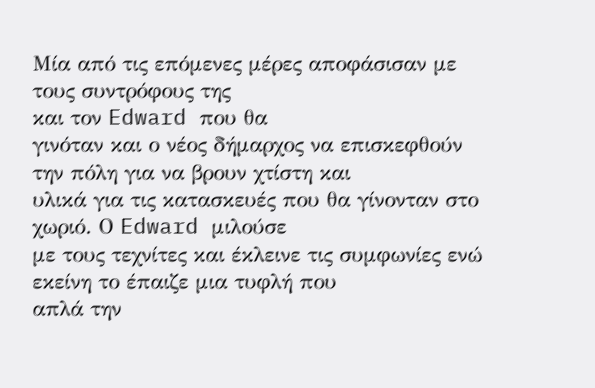Μία από τις επόμενες μέρες αποφάσισαν με τους συντρόφους της
και τον Edward που θα
γινόταν και ο νέος δήμαρχος να επισκεφθούν την πόλη για να βρουν χτίστη και
υλικά για τις κατασκευές που θα γίνονταν στο χωριό. Ο Edward μιλούσε
με τους τεχνίτες και έκλεινε τις συμφωνίες ενώ εκείνη το έπαιζε μια τυφλή που
απλά την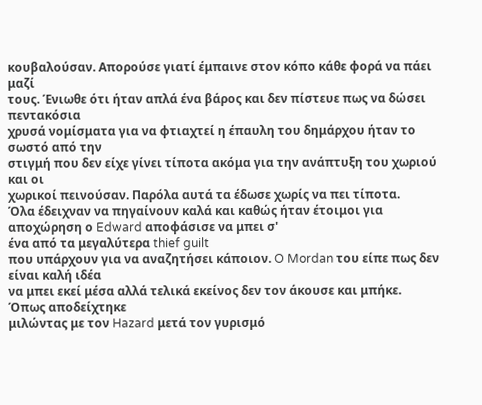κουβαλούσαν. Απορούσε γιατί έμπαινε στον κόπο κάθε φορά να πάει μαζί
τους. Ένιωθε ότι ήταν απλά ένα βάρος και δεν πίστευε πως να δώσει πεντακόσια
χρυσά νομίσματα για να φτιαχτεί η έπαυλη του δημάρχου ήταν το σωστό από την
στιγμή που δεν είχε γίνει τίποτα ακόμα για την ανάπτυξη του χωριού και οι
χωρικοί πεινούσαν. Παρόλα αυτά τα έδωσε χωρίς να πει τίποτα.
Όλα έδειχναν να πηγαίνουν καλά και καθώς ήταν έτοιμοι για
αποχώρηση ο Edward αποφάσισε να μπει σ'
ένα από τα μεγαλύτερα thief guilt
που υπάρχουν για να αναζητήσει κάποιον. O Mordan του είπε πως δεν είναι καλή ιδέα
να μπει εκεί μέσα αλλά τελικά εκείνος δεν τον άκουσε και μπήκε.
Όπως αποδείχτηκε
μιλώντας με τον Hazard μετά τον γυρισμό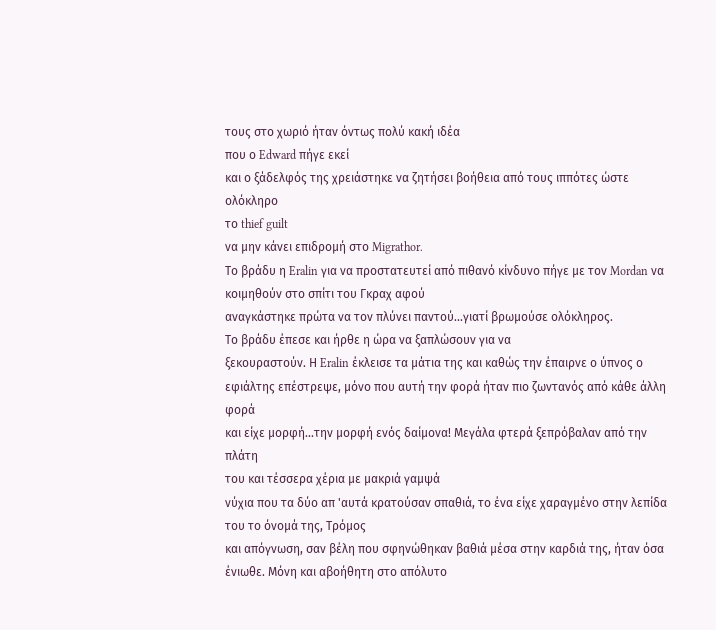τους στο χωριό ήταν όντως πολύ κακή ιδέα
που ο Edward πήγε εκεί
και ο ξάδελφός της χρειάστηκε να ζητήσει βοήθεια από τους ιππότες ώστε ολόκληρο
το thief guilt
να μην κάνει επιδρομή στο Migrathor.
Το βράδυ η Eralin για να προστατευτεί από πιθανό κίνδυνο πήγε με τον Mordan να
κοιμηθούν στο σπίτι του Γκραχ αφού
αναγκάστηκε πρώτα να τον πλύνει παντού...γιατί βρωμούσε ολόκληρος.
Το βράδυ έπεσε και ήρθε η ώρα να ξαπλώσουν για να
ξεκουραστούν. Η Eralin έκλεισε τα μάτια της και καθώς την έπαιρνε ο ύπνος ο
εφιάλτης επέστρεψε, μόνο που αυτή την φορά ήταν πιο ζωντανός από κάθε άλλη φορά
και είχε μορφή...την μορφή ενός δαίμονα! Μεγάλα φτερά ξεπρόβαλαν από την πλάτη
του και τέσσερα χέρια με μακριά γαμψά
νύχια που τα δύο απ 'αυτά κρατούσαν σπαθιά, το ένα είχε χαραγμένο στην λεπίδα του το όνομά της, Τρόμος
και απόγνωση, σαν βέλη που σφηνώθηκαν βαθιά μέσα στην καρδιά της, ήταν όσα
ένιωθε. Μόνη και αβοήθητη στο απόλυτο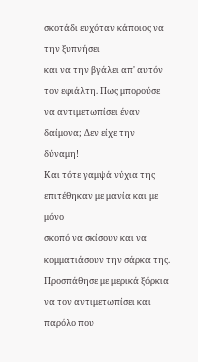σκοτάδι ευχόταν κάποιος να την ξυπνήσει
και να την βγάλει απ' αυτόν τον εφιάλτη. Πως μπορούσε να αντιμετωπίσει έναν
δαίμονα; Δεν είχε την δύναμη!
Και τότε γαμψά νύχια της επιτέθηκαν με μανία και με μόνο
σκοπό να σκίσουν και να κομματιάσουν την σάρκα της. Προσπάθησε με μερικά ξόρκια
να τον αντιμετωπίσει και παρόλο που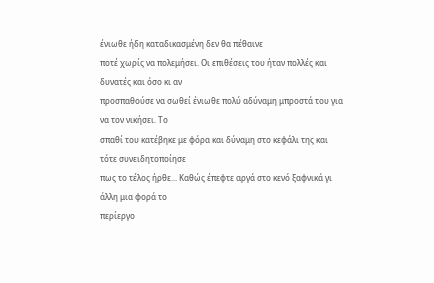ένιωθε ήδη καταδικασμένη δεν θα πέθαινε
ποτέ χωρίς να πολεμήσει. Οι επιθέσεις του ήταν πολλές και δυνατές και όσο κι αν
προσπαθούσε να σωθεί ένιωθε πολύ αδύναμη μπροστά του για να τον νικήσει. Το
σπαθί του κατέβηκε με φόρα και δύναμη στο κεφάλι της και τότε συνειδητοποίησε
πως το τέλος ήρθε... Καθώς έπεφτε αργά στο κενό ξαφνικά γι άλλη μια φορά το
περίεργο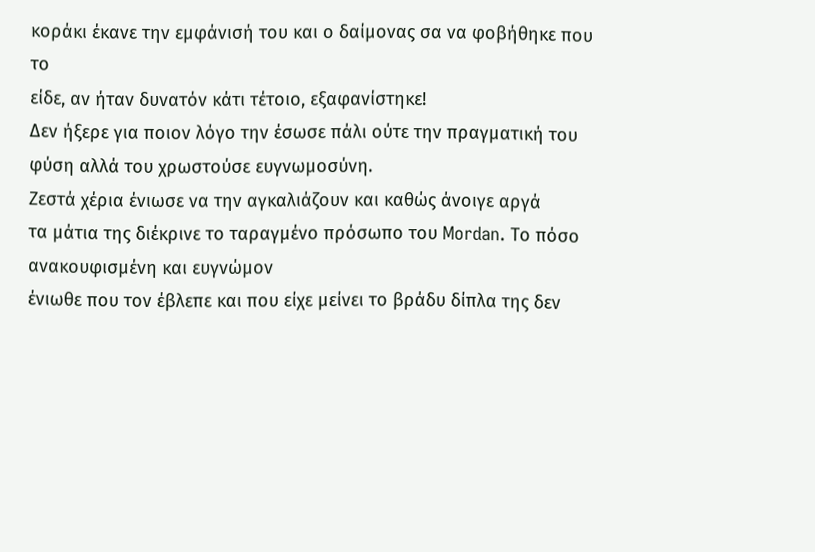κοράκι έκανε την εμφάνισή του και ο δαίμονας σα να φοβήθηκε που το
είδε, αν ήταν δυνατόν κάτι τέτοιο, εξαφανίστηκε!
Δεν ήξερε για ποιον λόγο την έσωσε πάλι ούτε την πραγματική του
φύση αλλά του χρωστούσε ευγνωμοσύνη.
Ζεστά χέρια ένιωσε να την αγκαλιάζουν και καθώς άνοιγε αργά
τα μάτια της διέκρινε το ταραγμένο πρόσωπο του Mordan. Το πόσο ανακουφισμένη και ευγνώμον
ένιωθε που τον έβλεπε και που είχε μείνει το βράδυ δίπλα της δεν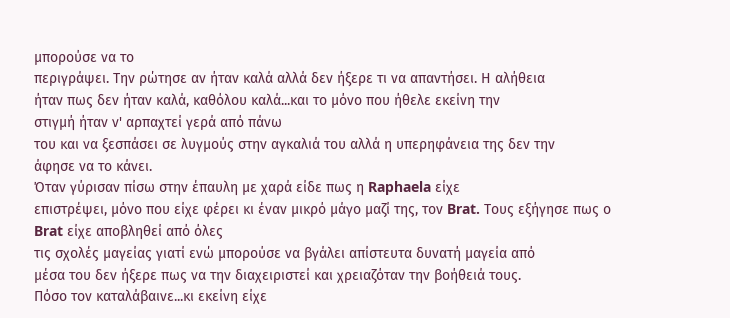μπορούσε να το
περιγράψει. Την ρώτησε αν ήταν καλά αλλά δεν ήξερε τι να απαντήσει. Η αλήθεια
ήταν πως δεν ήταν καλά, καθόλου καλά...και το μόνο που ήθελε εκείνη την
στιγμή ήταν ν' αρπαχτεί γερά από πάνω
του και να ξεσπάσει σε λυγμούς στην αγκαλιά του αλλά η υπερηφάνεια της δεν την
άφησε να το κάνει.
Όταν γύρισαν πίσω στην έπαυλη με χαρά είδε πως η Raphaela είχε
επιστρέψει, μόνο που είχε φέρει κι έναν μικρό μάγο μαζί της, τον Brat. Τους εξήγησε πως ο Brat είχε αποβληθεί από όλες
τις σχολές μαγείας γιατί ενώ μπορούσε να βγάλει απίστευτα δυνατή μαγεία από
μέσα του δεν ήξερε πως να την διαχειριστεί και χρειαζόταν την βοήθειά τους.
Πόσο τον καταλάβαινε...κι εκείνη είχε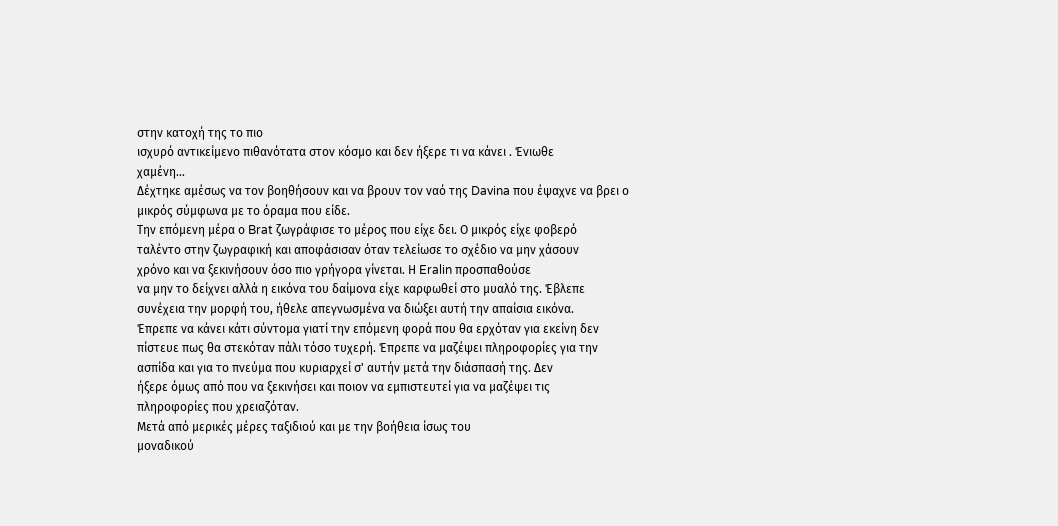στην κατοχή της το πιο
ισχυρό αντικείμενο πιθανότατα στον κόσμο και δεν ήξερε τι να κάνει . Ένιωθε
χαμένη...
Δέχτηκε αμέσως να τον βοηθήσουν και να βρουν τον ναό της Davina που έψαχνε να βρει ο
μικρός σύμφωνα με το όραμα που είδε.
Την επόμενη μέρα ο Brat ζωγράφισε το μέρος που είχε δει. Ο μικρός είχε φοβερό
ταλέντο στην ζωγραφική και αποφάσισαν όταν τελείωσε το σχέδιο να μην χάσουν
χρόνο και να ξεκινήσουν όσο πιο γρήγορα γίνεται. Η Eralin προσπαθούσε
να μην το δείχνει αλλά η εικόνα του δαίμονα είχε καρφωθεί στο μυαλό της. Έβλεπε
συνέχεια την μορφή του, ήθελε απεγνωσμένα να διώξει αυτή την απαίσια εικόνα.
Έπρεπε να κάνει κάτι σύντομα γιατί την επόμενη φορά που θα ερχόταν για εκείνη δεν
πίστευε πως θα στεκόταν πάλι τόσο τυχερή. Έπρεπε να μαζέψει πληροφορίες για την
ασπίδα και για το πνεύμα που κυριαρχεί σ' αυτήν μετά την διάσπασή της. Δεν
ήξερε όμως από που να ξεκινήσει και ποιον να εμπιστευτεί για να μαζέψει τις
πληροφορίες που χρειαζόταν.
Μετά από μερικές μέρες ταξιδιού και με την βοήθεια ίσως του
μοναδικού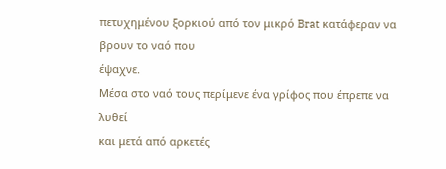πετυχημένου ξορκιού από τον μικρό Brat κατάφεραν να βρουν το ναό που
έψαχνε.
Μέσα στο ναό τους περίμενε ένα γρίφος που έπρεπε να λυθεί
και μετά από αρκετές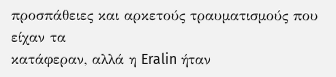προσπάθειες και αρκετούς τραυματισμούς που είχαν τα
κατάφεραν, αλλά η Eralin ήταν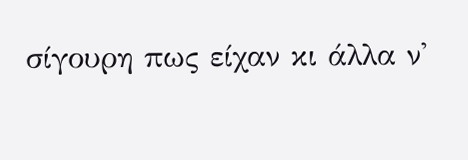σίγουρη πως είχαν κι άλλα ν'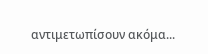αντιμετωπίσουν ακόμα...